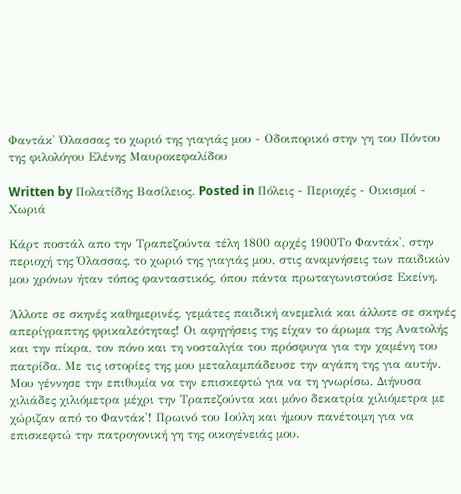Φαντάκ' Όλασσας το χωριό της γιαγιάς μου - Οδοιπορικό στην γη του Πόντου της φιλολόγου Ελένης Μαυροκεφαλίδου

Written by Πολατίδης Βασίλειος. Posted in Πόλεις - Περιοχές - Οικισμοί - Χωριά

Κάρτ ποστάλ απο την Τραπεζούντα τέλη 1800 αρχές 1900Το Φαντάκ', στην περιοχή της Όλασσας, το χωριό της γιαγιάς μου, στις αναμνήσεις των παιδικών μου χρόνων ήταν τόπος φανταστικός, όπου πάντα πρωταγωνιστούσε Εκείνη.

Άλλοτε σε σκηνές καθημερινές, γεμάτες παιδική ανεμελιά και άλλοτε σε σκηνές απερίγραπτης φρικαλεότητας! Οι αφηγήσεις της είχαν το άρωμα της Ανατολής και την πίκρα, τον πόνο και τη νοσταλγία του πρόσφυγα για την χαμένη του πατρίδα. Με τις ιστορίες της μου μεταλαμπάδευσε την αγάπη της για αυτήν. Μου γέννησε την επιθυμία να την επισκεφτώ για να τη γνωρίσω. Διήνυσα χιλιάδες χιλιόμετρα μέχρι την Τραπεζούντα και μόνο δεκατρία χιλιόμετρα με χώριζαν από το Φαντάκ'! Πρωινό του Ιούλη και ήμουν πανέτοιμη για να επισκεφτώ την πατρογονική γη της οικογένειάς μου.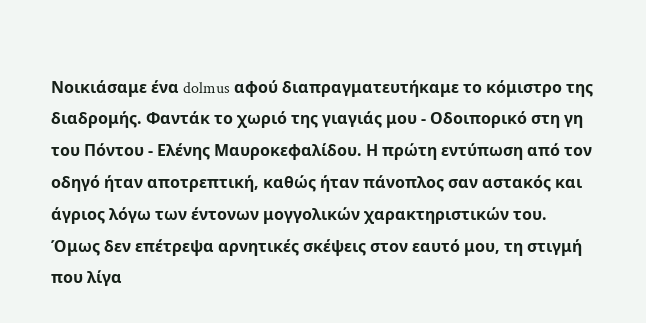Νοικιάσαμε ένα dolmus αφού διαπραγματευτήκαμε το κόμιστρο της διαδρομής. Φαντάκ το χωριό της γιαγιάς μου - Οδοιπορικό στη γη του Πόντου - Ελένης Μαυροκεφαλίδου. Η πρώτη εντύπωση από τον οδηγό ήταν αποτρεπτική, καθώς ήταν πάνοπλος σαν αστακός και άγριος λόγω των έντονων μογγολικών χαρακτηριστικών του. Όμως δεν επέτρεψα αρνητικές σκέψεις στον εαυτό μου, τη στιγμή που λίγα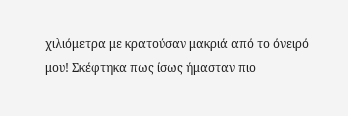χιλιόμετρα με κρατούσαν μακριά από το όνειρό μου! Σκέφτηκα πως ίσως ήμασταν πιο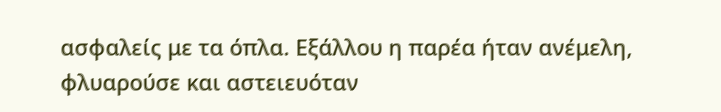ασφαλείς με τα όπλα. Εξάλλου η παρέα ήταν ανέμελη, φλυαρούσε και αστειευόταν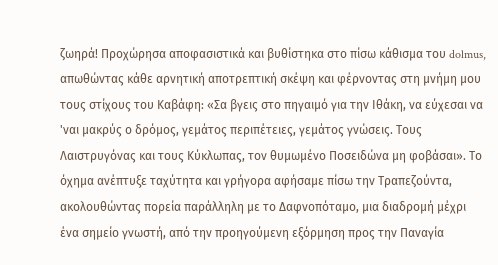ζωηρά! Προχώρησα αποφασιστικά και βυθίστηκα στο πίσω κάθισμα του dolmus, απωθώντας κάθε αρνητική αποτρεπτική σκέψη και φέρνοντας στη μνήμη μου τους στίχους του Καβάφη: «Σα βγεις στο πηγαιμό για την Ιθάκη, να εύχεσαι να 'ναι μακρύς ο δρόμος, γεμάτος περιπέτειες, γεμάτος γνώσεις. Τους Λαιστρυγόνας και τους Κύκλωπας, τον θυμωμένο Ποσειδώνα μη φοβάσαι». Το όχημα ανέπτυξε ταχύτητα και γρήγορα αφήσαμε πίσω την Τραπεζούντα, ακολουθώντας πορεία παράλληλη με το Δαφνοπόταμο, μια διαδρομή μέχρι ένα σημείο γνωστή, από την προηγούμενη εξόρμηση προς την Παναγία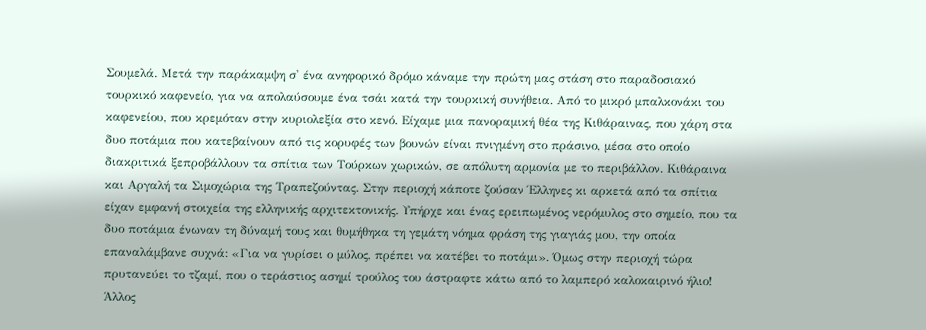Σουμελά. Μετά την παράκαμψη σ' ένα ανηφορικό δρόμο κάναμε την πρώτη μας στάση στο παραδοσιακό τουρκικό καφενείο, για να απολαύσουμε ένα τσάι κατά την τουρκική συνήθεια. Από το μικρό μπαλκονάκι του καφενείου, που κρεμόταν στην κυριολεξία στο κενό. Είχαμε μια πανοραμική θέα της Κιθάραινας, που χάρη στα δυο ποτάμια που κατεβαίνουν από τις κορυφές των βουνών είναι πνιγμένη στο πράσινο, μέσα στο οποίο διακριτικά ξεπροβάλλουν τα σπίτια των Τούρκων χωρικών, σε απόλυτη αρμονία με το περιβάλλον. Κιθάραινα και Αργαλή τα Σιμοχώρια της Τραπεζούντας. Στην περιοχή κάποτε ζούσαν Έλληνες κι αρκετά από τα σπίτια είχαν εμφανή στοιχεία της ελληνικής αρχιτεκτονικής. Υπήρχε και ένας ερειπωμένος νερόμυλος στο σημείο, που τα δυο ποτάμια ένωναν τη δύναμή τους και θυμήθηκα τη γεμάτη νόημα φράση της γιαγιάς μου, την οποία επαναλάμβανε συχνά: «Για να γυρίσει ο μύλος, πρέπει να κατέβει το ποτάμι». Όμως στην περιοχή τώρα πρυτανεύει το τζαμί, που ο τεράστιος ασημί τρούλος του άστραφτε κάτω από το λαμπερό καλοκαιρινό ήλιο! Άλλος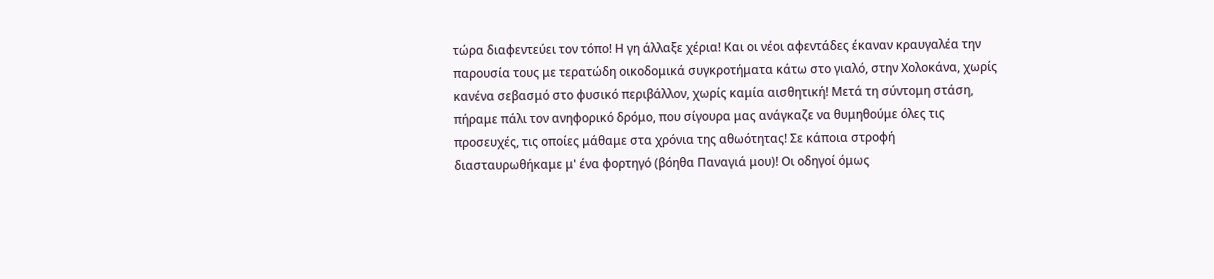τώρα διαφεντεύει τον τόπο! Η γη άλλαξε χέρια! Και οι νέοι αφεντάδες έκαναν κραυγαλέα την παρουσία τους με τερατώδη οικοδομικά συγκροτήματα κάτω στο γιαλό, στην Χολοκάνα, χωρίς κανένα σεβασμό στο φυσικό περιβάλλον, χωρίς καμία αισθητική! Μετά τη σύντομη στάση, πήραμε πάλι τον ανηφορικό δρόμο, που σίγουρα μας ανάγκαζε να θυμηθούμε όλες τις προσευχές, τις οποίες μάθαμε στα χρόνια της αθωότητας! Σε κάποια στροφή διασταυρωθήκαμε μ' ένα φορτηγό (βόηθα Παναγιά μου)! Οι οδηγοί όμως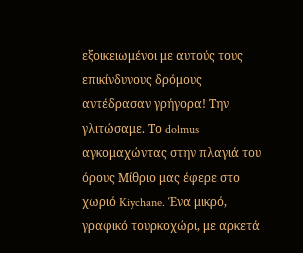εξοικειωμένοι με αυτούς τους επικίνδυνους δρόμους αντέδρασαν γρήγορα! Την γλιτώσαμε. Το dolmus αγκομαχώντας στην πλαγιά του όρους Μίθριο μας έφερε στο χωριό Kiychane. Ένα μικρό, γραφικό τουρκοχώρι, με αρκετά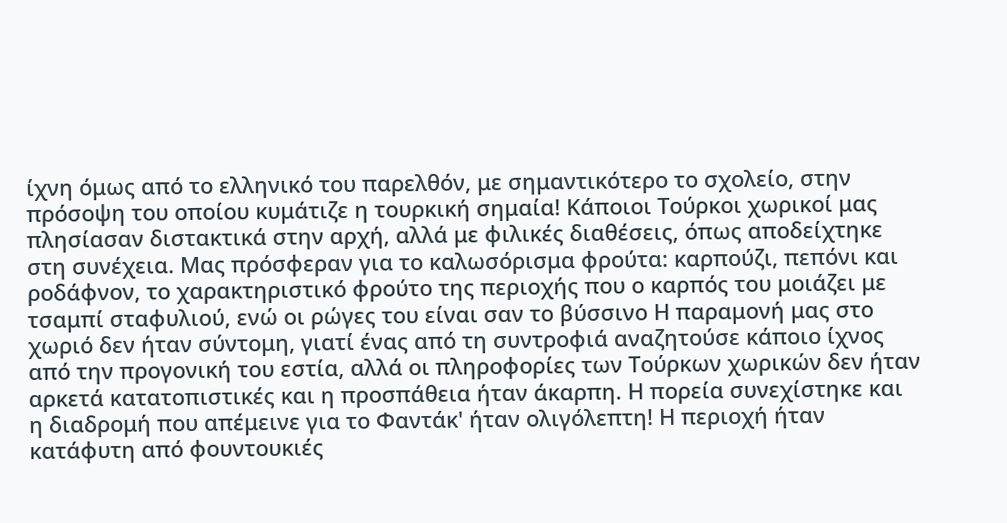ίχνη όμως από το ελληνικό του παρελθόν, με σημαντικότερο το σχολείο, στην πρόσοψη του οποίου κυμάτιζε η τουρκική σημαία! Κάποιοι Τούρκοι χωρικοί μας πλησίασαν διστακτικά στην αρχή, αλλά με φιλικές διαθέσεις, όπως αποδείχτηκε στη συνέχεια. Μας πρόσφεραν για το καλωσόρισμα φρούτα: καρπούζι, πεπόνι και ροδάφνον, το χαρακτηριστικό φρούτο της περιοχής που ο καρπός του μοιάζει με τσαμπί σταφυλιού, ενώ οι ρώγες του είναι σαν το βύσσινο Η παραμονή μας στο χωριό δεν ήταν σύντομη, γιατί ένας από τη συντροφιά αναζητούσε κάποιο ίχνος από την προγονική του εστία, αλλά οι πληροφορίες των Τούρκων χωρικών δεν ήταν αρκετά κατατοπιστικές και η προσπάθεια ήταν άκαρπη. Η πορεία συνεχίστηκε και η διαδρομή που απέμεινε για το Φαντάκ' ήταν ολιγόλεπτη! Η περιοχή ήταν κατάφυτη από φουντουκιές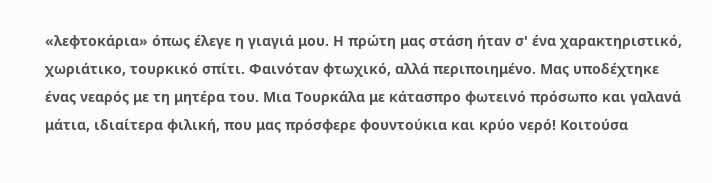«λεφτοκάρια» όπως έλεγε η γιαγιά μου. Η πρώτη μας στάση ήταν σ' ένα χαρακτηριστικό, χωριάτικο, τουρκικό σπίτι. Φαινόταν φτωχικό, αλλά περιποιημένο. Μας υποδέχτηκε ένας νεαρός με τη μητέρα του. Μια Τουρκάλα με κάτασπρο φωτεινό πρόσωπο και γαλανά μάτια, ιδιαίτερα φιλική, που μας πρόσφερε φουντούκια και κρύο νερό! Κοιτούσα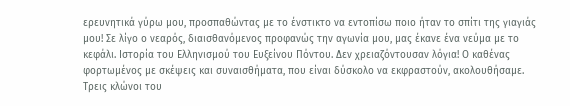ερευνητικά γύρω μου, προσπαθώντας με το ένστικτο να εντοπίσω ποιο ήταν το σπίτι της γιαγιάς μου! Σε λίγο ο νεαρός, διαισθανόμενος προφανώς την αγωνία μου, μας έκανε ένα νεύμα με το κεφάλι. Ιστορία του Ελληνισμού του Ευξείνου Πόντου. Δεν χρειαζόντουσαν λόγια! Ο καθένας φορτωμένος με σκέψεις και συναισθήματα, που είναι δύσκολο να εκφραστούν, ακολουθήσαμε. Τρεις κλώνοι του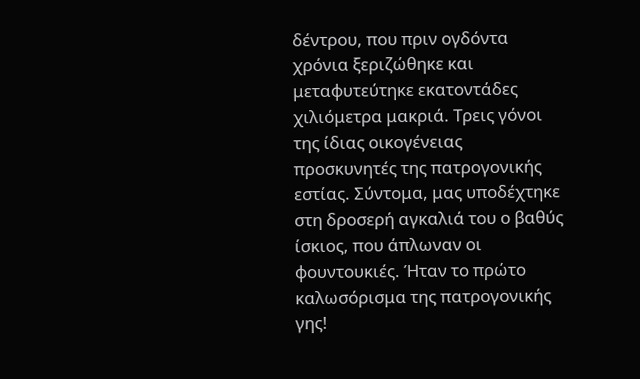δέντρου, που πριν ογδόντα χρόνια ξεριζώθηκε και μεταφυτεύτηκε εκατοντάδες χιλιόμετρα μακριά. Τρεις γόνοι της ίδιας οικογένειας προσκυνητές της πατρογονικής εστίας. Σύντομα, μας υποδέχτηκε στη δροσερή αγκαλιά του ο βαθύς ίσκιος, που άπλωναν οι φουντουκιές. Ήταν το πρώτο καλωσόρισμα της πατρογονικής γης!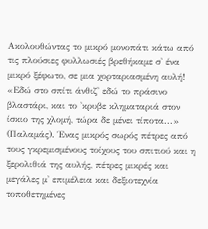Ακολουθώντας το μικρό μονοπάτι κάτω από τις πλούσιες φυλλωσιές βρεθήκαμε σ' ένα μικρό ξέφωτο, σε μια χορταριασμένη αυλή! «Εδώ στο σπίτι άνθιζ' εδώ το πράσινο βλαστάρι, και το 'κρυβε κληματαριά στον ίσκιο της χλομή, τώρα δε μένει τίποτα...» (Παλαμάς). Ένας μικρός σωρός πέτρες από τους γκρεμισμένους τοίχους του σπιτιού και η ξερολιθιά της αυλής, πέτρες μικρές και μεγάλες μ' επιμέλεια και δεξιοτεχνία τοποθετημένες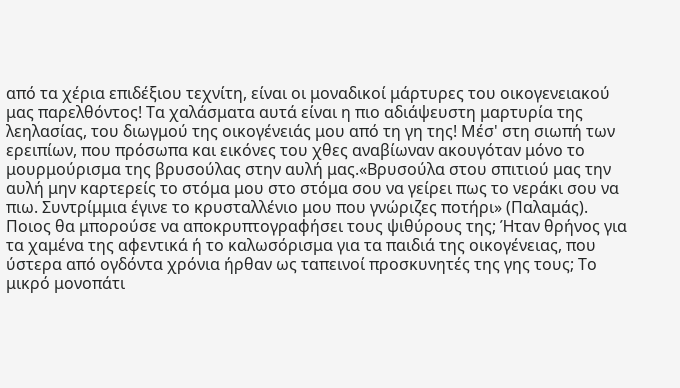από τα χέρια επιδέξιου τεχνίτη, είναι οι μοναδικοί μάρτυρες του οικογενειακού μας παρελθόντος! Τα χαλάσματα αυτά είναι η πιο αδιάψευστη μαρτυρία της λεηλασίας, του διωγμού της οικογένειάς μου από τη γη της! Μέσ' στη σιωπή των ερειπίων, που πρόσωπα και εικόνες του χθες αναβίωναν ακουγόταν μόνο το μουρμούρισμα της βρυσούλας στην αυλή μας.«Βρυσούλα στου σπιτιού μας την αυλή μην καρτερείς το στόμα μου στο στόμα σου να γείρει πως το νεράκι σου να πιω. Συντρίμμια έγινε το κρυσταλλένιο μου που γνώριζες ποτήρι» (Παλαμάς). Ποιος θα μπορούσε να αποκρυπτογραφήσει τους ψιθύρους της; Ήταν θρήνος για τα χαμένα της αφεντικά ή το καλωσόρισμα για τα παιδιά της οικογένειας, που ύστερα από ογδόντα χρόνια ήρθαν ως ταπεινοί προσκυνητές της γης τους; Το μικρό μονοπάτι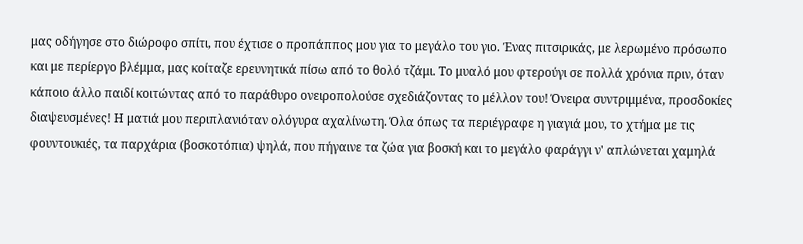μας οδήγησε στο διώροφο σπίτι, που έχτισε ο προπάππος μου για το μεγάλο του γιο. Ένας πιτσιρικάς, με λερωμένο πρόσωπο και με περίεργο βλέμμα, μας κοίταζε ερευνητικά πίσω από το θολό τζάμι. Το μυαλό μου φτερούγι σε πολλά χρόνια πριν, όταν κάποιο άλλο παιδί κοιτώντας από το παράθυρο ονειροπολούσε σχεδιάζοντας το μέλλον του! Όνειρα συντριμμένα, προσδοκίες διαψευσμένες! Η ματιά μου περιπλανιόταν ολόγυρα αχαλίνωτη. Όλα όπως τα περιέγραφε η γιαγιά μου, το χτήμα με τις φουντουκιές, τα παρχάρια (βοσκοτόπια) ψηλά, που πήγαινε τα ζώα για βοσκή και το μεγάλο φαράγγι ν' απλώνεται χαμηλά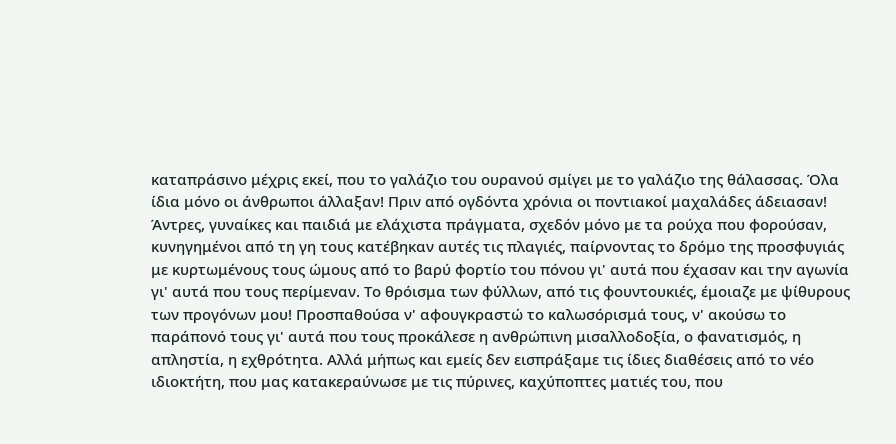καταπράσινο μέχρις εκεί, που το γαλάζιο του ουρανού σμίγει με το γαλάζιο της θάλασσας. Όλα ίδια μόνο οι άνθρωποι άλλαξαν! Πριν από ογδόντα χρόνια οι ποντιακοί μαχαλάδες άδειασαν! Άντρες, γυναίκες και παιδιά με ελάχιστα πράγματα, σχεδόν μόνο με τα ρούχα που φορούσαν, κυνηγημένοι από τη γη τους κατέβηκαν αυτές τις πλαγιές, παίρνοντας το δρόμο της προσφυγιάς με κυρτωμένους τους ώμους από το βαρύ φορτίο του πόνου γι' αυτά που έχασαν και την αγωνία γι' αυτά που τους περίμεναν. Το θρόισμα των φύλλων, από τις φουντουκιές, έμοιαζε με ψίθυρους των προγόνων μου! Προσπαθούσα ν' αφουγκραστώ το καλωσόρισμά τους, ν' ακούσω το παράπονό τους γι' αυτά που τους προκάλεσε η ανθρώπινη μισαλλοδοξία, ο φανατισμός, η απληστία, η εχθρότητα. Αλλά μήπως και εμείς δεν εισπράξαμε τις ίδιες διαθέσεις από το νέο ιδιοκτήτη, που μας κατακεραύνωσε με τις πύρινες, καχύποπτες ματιές του, που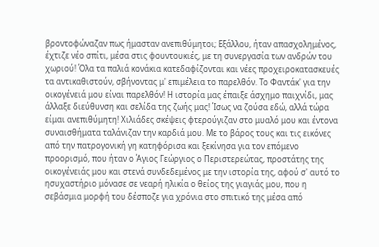βροντοφώναζαν πως ήμασταν ανεπιθύμητοι; Εξάλλου, ήταν απασχολημένος, έχτιζε νέο σπίτι, μέσα στις φουντουκιές, με τη συνεργασία των ανδρών του χωριού! Όλα τα παλιά κονάκια κατεδαφίζονται και νέες προχειροκατασκευές τα αντικαθιστούν, σβήνοντας μ' επιμέλεια το παρελθόν. Το Φαντάκ' για την οικογένειά μου είναι παρελθόν! Η ιστορία μας έπαιξε άσχημο παιχνίδι, μας άλλαξε διεύθυνση και σελίδα της ζωής μας! Ίσως να ζούσα εδώ, αλλά τώρα είμαι ανεπιθύμητη! Χιλιάδες σκέψεις φτερούγιζαν στο μυαλό μου και έντονα συναισθήματα ταλάνιζαν την καρδιά μου. Με το βάρος τους και τις εικόνες από την πατρογονική γη κατηφόρισα και ξεκίνησα για τον επόμενο προορισμό, που ήταν ο Άγιος Γεώργιος ο Περιστερεώτας, προστάτης της οικογένειάς μου και στενά συνδεδεμένος με την ιστορία της, αφού σ' αυτό το ησυχαστήριο μόνασε σε νεαρή ηλικία ο θείος της γιαγιάς μου, που η σεβάσμια μορφή του δέσποζε για χρόνια στο σπιτικό της μέσα από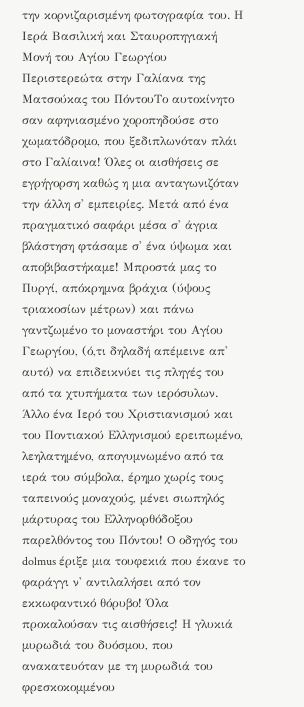την κορνιζαρισμένη φωτογραφία του. Η Ιερά Βασιλική και Σταυροπηγιακή Μονή του Αγίου Γεωργίου Περιστερεώτα στην Γαλίανα της Ματσούκας του ΠόντουΤο αυτοκίνητο σαν αφηνιασμένο χοροπηδούσε στο χωματόδρομο, που ξεδιπλωνόταν πλάι στο Γαλίαινα! Όλες οι αισθήσεις σε εγρήγορση καθώς η μια ανταγωνιζόταν την άλλη σ' εμπειρίες. Μετά από ένα πραγματικό σαφάρι μέσα σ' άγρια βλάστηση φτάσαμε σ' ένα ύψωμα και αποβιβαστήκαμε! Μπροστά μας το Πυργί, απόκρημνα βράχια (ύψους τριακοσίων μέτρων) και πάνω γαντζωμένο το μοναστήρι του Αγίου Γεωργίου, (ό,τι δηλαδή απέμεινε απ' αυτό) να επιδεικνύει τις πληγές του από τα χτυπήματα των ιερόσυλων. Άλλο ένα Ιερό του Χριστιανισμού και του Ποντιακού Ελληνισμού ερειπωμένο, λεηλατημένο, απογυμνωμένο από τα ιερά του σύμβολα, έρημο χωρίς τους ταπεινούς μοναχούς, μένει σιωπηλός μάρτυρας του Ελληνορθόδοξου παρελθόντος του Πόντου! O οδηγός του dolmus έριξε μια τουφεκιά που έκανε το φαράγγι ν' αντιλαλήσει από τον εκκωφαντικό θόρυβο! Όλα προκαλούσαν τις αισθήσεις! Η γλυκιά μυρωδιά του δυόσμου, που ανακατευόταν με τη μυρωδιά του φρεσκοκομμένου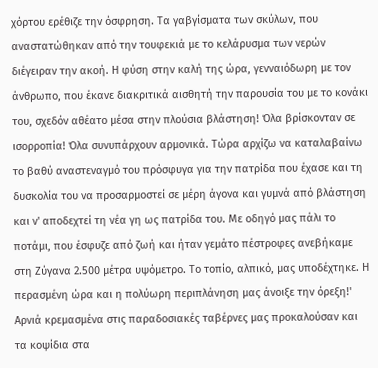χόρτου ερέθιζε την όσφρηση. Τα γαβγίσματα των σκύλων, που αναστατώθηκαν από την τουφεκιά με το κελάρυσμα των νερών διέγειραν την ακοή. Η φύση στην καλή της ώρα, γενναιόδωρη με τον άνθρωπο, που έκανε διακριτικά αισθητή την παρουσία του με το κονάκι του, σχεδόν αθέατο μέσα στην πλούσια βλάστηση! Όλα βρίσκονταν σε ισορροπία! Όλα συνυπάρχουν αρμονικά. Τώρα αρχίζω να καταλαβαίνω το βαθύ αναστεναγμό του πρόσφυγα για την πατρίδα που έχασε και τη δυσκολία του να προσαρμοστεί σε μέρη άγονα και γυμνά από βλάστηση και ν' αποδεχτεί τη νέα γη ως πατρίδα του. Με οδηγό μας πάλι το ποτάμι, που έσφυζε από ζωή και ήταν γεμάτο πέστροφες ανεβήκαμε στη Ζύγανα 2.500 μέτρα υψόμετρο. Το τοπίο, αλπικό, μας υποδέχτηκε. Η περασμένη ώρα και η πολύωρη περιπλάνηση μας άνοιξε την όρεξη!' Αρνιά κρεμασμένα στις παραδοσιακές ταβέρνες μας προκαλούσαν και τα κοψίδια στα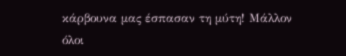κάρβουνα μας έσπασαν τη μύτη! Μάλλον όλοι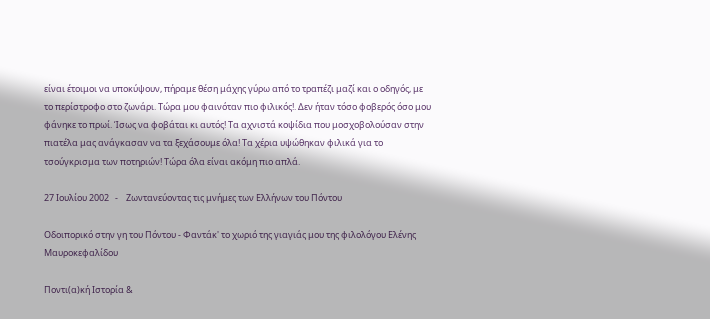είναι έτοιμοι να υποκύψουν, πήραμε θέση μάχης γύρω από το τραπέζι μαζί και ο οδηγός, με το περίστροφο στο ζωνάρι. Τώρα μου φαινόταν πιο φιλικός!. Δεν ήταν τόσο φοβερός όσο μου φάνηκε το πρωί. Ίσως να φοβάται κι αυτός! Τα αχνιστά κοψίδια που μοσχοβολούσαν στην πιατέλα μας ανάγκασαν να τα ξεχάσουμε όλα! Τα χέρια υψώθηκαν φιλικά για το τσούγκρισμα των ποτηριών! Τώρα όλα είναι ακόμη πιο απλά.

27 Ιουλίου 2002   -    Ζωντανεύοντας τις μνήμες των Ελλήνων του Πόντου

Οδοιπορικό στην γη του Πόντου - Φαντάκ' το χωριό της γιαγιάς μου της φιλολόγου Ελένης Μαυροκεφαλίδου

Ποντι(α)κή Ιστορία &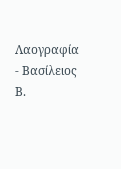Λαογραφία - Βασίλειος Β.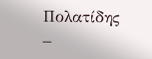Πολατίδης –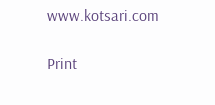www.kotsari.com

Print